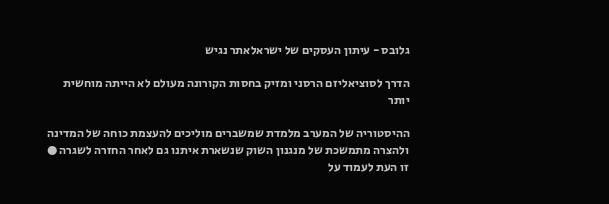גלובס - עיתון העסקים של ישראלאתר נגיש

הדרך לסוציאליזם הרסני ומזיק בחסות הקורונה מעולם לא הייתה מוחשית יותר

ההיסטוריה של המערב מלמדת שמשברים מוליכים להעצמת כוחה של המדינה ולהצרה מתמשכת של מנגנון השוק שנשארת איתנו גם לאחר החזרה לשגרה ● זו העת לעמוד על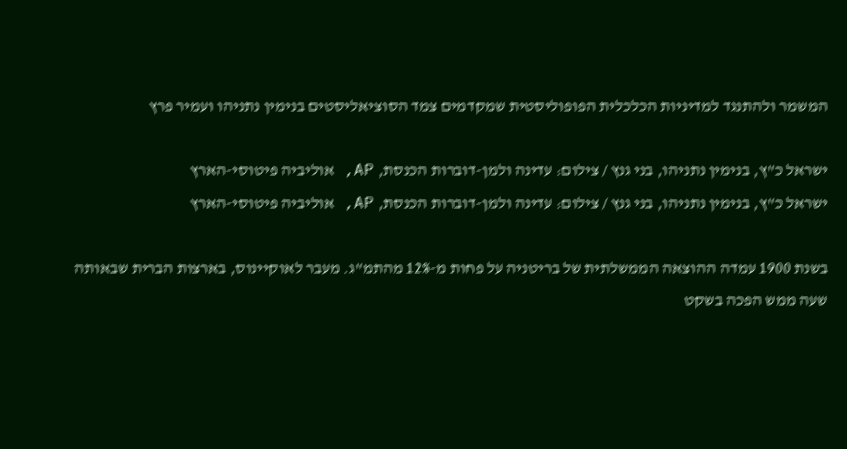המשמר ולהתנגד למדיניות הכלכלית הפופוליסטית שמקדמים צמד הסוציאליסטים בנימין נתניהו ועמיר פרץ

ישראל כ"ץ, בנימין נתניהו, בני גנץ / צילום: עדינה ולמן-דוברות הכנסת, AP, אוליביה פיטוסי-הארץ
ישראל כ"ץ, בנימין נתניהו, בני גנץ / צילום: עדינה ולמן-דוברות הכנסת, AP, אוליביה פיטוסי-הארץ

בשנת 1900 עמדה ההוצאה הממשלתית של בריטניה על פחות מ-12% מהתמ"ג. מעבר לאוקיינוס, בארצות הברית שבאותה שעה ממש הפכה בשקט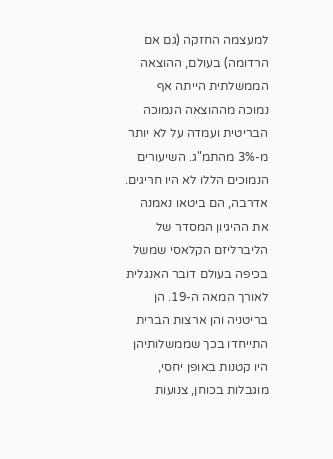למעצמה החזקה (גם אם הרדומה) בעולם, ההוצאה הממשלתית הייתה אף נמוכה מההוצאה הנמוכה הבריטית ועמדה על לא יותר מ-3% מהתמ"ג. השיעורים הנמוכים הללו לא היו חריגים. אדרבה, הם ביטאו נאמנה את ההיגיון המסדר של הליברליזם הקלאסי שמשל בכיפה בעולם דובר האנגלית לאורך המאה ה-19. הן בריטניה והן ארצות הברית התייחדו בכך שממשלותיהן היו קטנות באופן יחסי, מוגבלות בכוחן, צנועות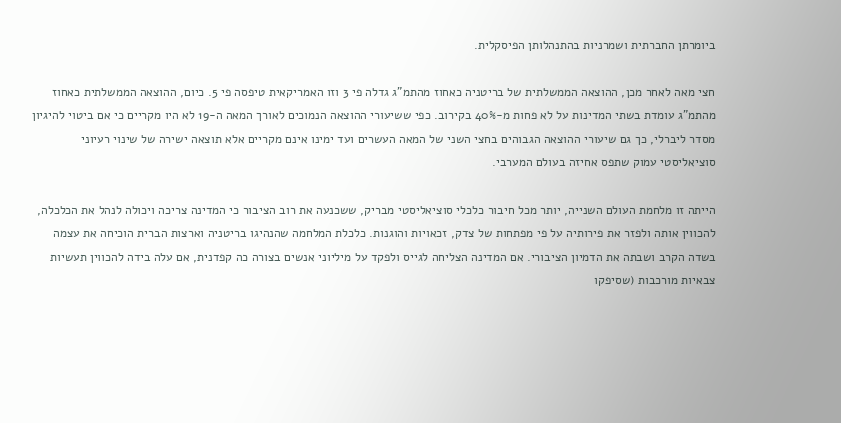ביומרתן החברתית ושמרניות בהתנהלותן הפיסקלית.

חצי מאה לאחר מכן, ההוצאה הממשלתית של בריטניה כאחוז מהתמ"ג גדלה פי 3 וזו האמריקאית טיפסה פי 5. כיום, ההוצאה הממשלתית כאחוז מהתמ"ג עומדת בשתי המדינות על לא פחות מ-40% בקירוב. כפי ששיעורי ההוצאה הנמוכים לאורך המאה ה-19 לא היו מקריים כי אם ביטוי להיגיון מסדר ליברלי, כך גם שיעורי ההוצאה הגבוהים בחצי השני של המאה העשרים ועד ימינו אינם מקריים אלא תוצאה ישירה של שינוי רעיוני סוציאליסטי עמוק שתפס אחיזה בעולם המערבי.

הייתה זו מלחמת העולם השנייה, יותר מכל חיבור כלכלי סוציאליסטי מבריק, ששכנעה את רוב הציבור כי המדינה צריכה ויכולה לנהל את הכלכלה, להכווין אותה ולפזר את פירותיה על פי מפתחות של צדק, זכאויות והוגנות. כלכלת המלחמה שהנהיגו בריטניה וארצות הברית הוכיחה את עצמה בשדה הקרב ושבתה את הדמיון הציבורי. אם המדינה הצליחה לגייס ולפקד על מיליוני אנשים בצורה כה קפדנית, אם עלה בידה להכווין תעשיות צבאיות מורכבות (שסיפקו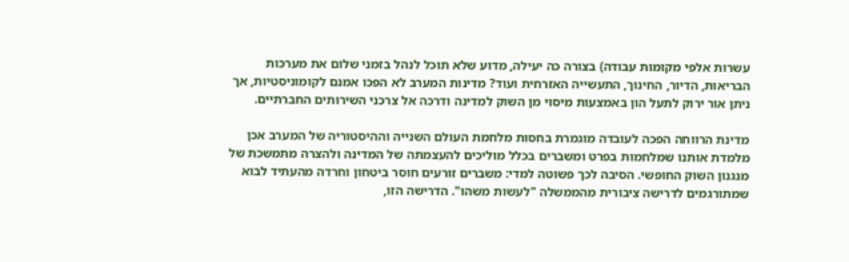עשרות אלפי מקומות עבודה) בצורה כה יעילה, מדוע שלא תוכל לנהל בזמני שלום את מערכות הבריאות, הדיור, החינוך, התעשייה האזרחית ועוד? מדינות המערב לא הפכו אמנם לקומוניסטיות, אך ניתן אור ירוק לתעל הון באמצעות מיסוי מן השוק למדינה ודרכה אל צרכני השירותים החברתיים.

מדינת הרווחה הפכה לעובדה מוגמרת בחסות מלחמת העולם השנייה וההיסטוריה של המערב אכן מלמדת אותנו שמלחמות בפרט ומשברים בכלל מוליכים להעצמתה של המדינה ולהצרה מתמשכת של מנגנון השוק החופשי. הסיבה לכך פשוטה למדי: משברים זורעים חוסר ביטחון וחרדה מהעתיד לבוא שמתורגמים לדרישה ציבורית מהממשלה "לעשות משהו". הדרישה הזו,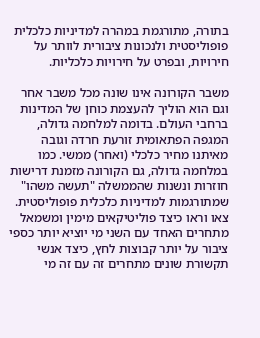בתורה, מתורגמת במהרה למדיניות כלכלית פופוליסטית ולנכונות ציבורית לוותר על חירויות, ובפרט על חירויות כלכליות.

משבר הקורונה אינו שונה מכל משבר אחר וגם הוא הוליך להעצמת כוחן של המדינות ברחבי העולם. בדומה למלחמה גדולה, המגפה הפתאומית זורעת חרדה וגובה מאיתנו מחיר כלכלי (ואחר) ממשי. כמו במלחמה גדולה, גם הקורונה מזמנת דרישות חוזרות ונשנות שהממשלה "תעשה משהו" שמתורגמות למדיניות כלכלית פופוליסטית. צאו וראו כיצד פוליטיקאים מימין ומשמאל מתחרים האחד עם השני מי יוציא יותר כספי ציבור על יותר קבוצות לחץ, כיצד אנשי תקשורת שונים מתחרים זה עם זה מי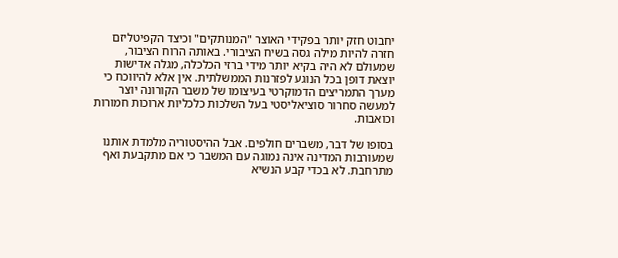יחבוט חזק יותר בפקידי האוצר "המנותקים" וכיצד הקפיטליזם חזרה להיות מילה גסה בשיח הציבורי. באותה הרוח הציבור, שמעולם לא היה בקיא יותר מידי ברזי הכלכלה, מגלה אדישות יוצאת דופן בכל הנוגע לפזרנות הממשלתית. אין אלא להיווכח כי מערך התמריצים הדמוקרטי בעיצומו של משבר הקורונה יוצר למעשה סחרור סוציאליסטי בעל השלכות כלכליות ארוכות חמורות וכואבות.

בסופו של דבר, משברים חולפים. אבל ההיסטוריה מלמדת אותנו שמעורבות המדינה אינה נמוגה עם המשבר כי אם מתקבעת ואף מתרחבת. לא בכדי קבע הנשיא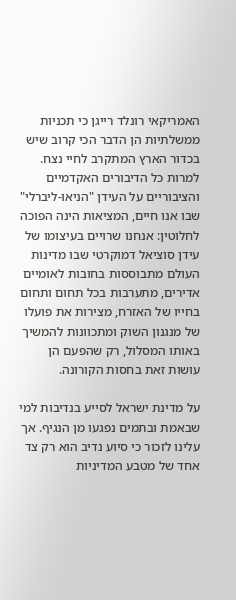האמריקאי רונלד רייגן כי תכניות ממשלתיות הן הדבר הכי קרוב שיש בכדור הארץ המתקרב לחיי נצח. למרות כל הדיבורים האקדמיים והציבוריים על העידן "הניאו-ליברלי" שבו אנו חיים, המציאות הינה הפוכה לחלוטין: אנחנו שרויים בעיצומו של עידן סוציאל דמוקרטי שבו מדינות העולם מתבוססות בחובות לאומיים אדירים, מתערבות בכל תחום ותחום בחייו של האזרח, מצירות את פועלו של מנגנון השוק ומתכוונות להמשיך באותו המסלול, רק שהפעם הן עושות זאת בחסות הקורונה.

על מדינת ישראל לסייע בנדיבות למי שבאמת ובתמים נפגעו מן הנגיף. אך עלינו לזכור כי סיוע נדיב הוא רק צד אחד של מטבע המדיניות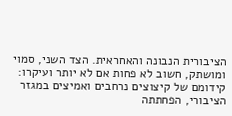הציבורית הנבונה והאחראית. הצד השני, סמוי ומושתק, חשוב לא פחות אם לא יותר ועיקרו: קידומם של קיצוצים נרחבים ואמיצים במגזר הציבורי, הפחתתה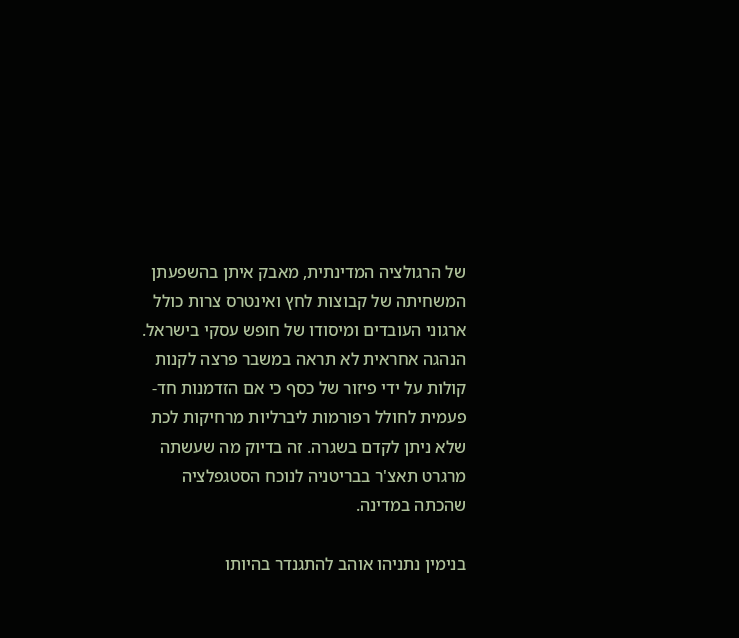של הרגולציה המדינתית, מאבק איתן בהשפעתן המשחיתה של קבוצות לחץ ואינטרס צרות כולל ארגוני העובדים ומיסודו של חופש עסקי בישראל. הנהגה אחראית לא תראה במשבר פרצה לקנות קולות על ידי פיזור של כסף כי אם הזדמנות חד-פעמית לחולל רפורמות ליברליות מרחיקות לכת שלא ניתן לקדם בשגרה. זה בדיוק מה שעשתה מרגרט תאצ'ר בבריטניה לנוכח הסטגפלציה שהכתה במדינה.

בנימין נתניהו אוהב להתגנדר בהיותו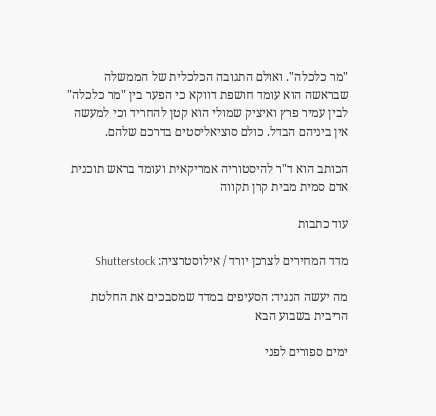"מר כלכלה". ואולם התגובה הכלכלית של הממשלה שבראשה הוא עומד חושפת דווקא כי הפער בין "מר כלכלה" לבין עמיר פרץ ואיציק שמולי הוא קטן להחריד וכי למעשה אין ביניהם הבדל. כולם סוציאליסטים בדרכם שלהם.

הכותב הוא ד"ר להיסטוריה אמריקאית ועומד בראש תוכנית אדם סמית מבית קרן תקווה

עוד כתבות

מדד המחירים לצרכן יורד / אילוסטרציה: Shutterstock

מה יעשה הנגיד: הסעיפים במדד שמסבכים את החלטת הריבית בשבוע הבא

ימים ספורים לפני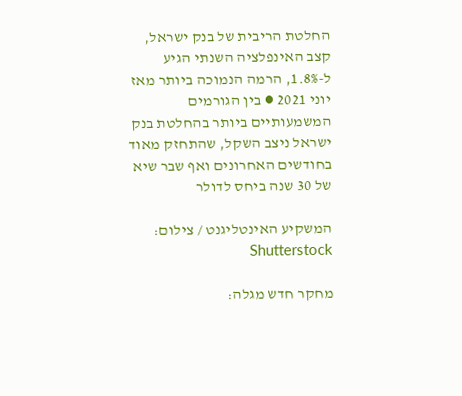החלטת הריבית של בנק ישראל, קצב האינפלציה השנתי הגיע ל-1.8%, הרמה הנמוכה ביותר מאז יוני 2021 ● בין הגורמים המשמעותיים ביותר בהחלטת בנק ישראל ניצב השקל, שהתחזק מאוד בחודשים האחרונים ואף שבר שיא של 30 שנה ביחס לדולר

המשקיע האינטליגנט / צילום: Shutterstock

מחקר חדש מגלה: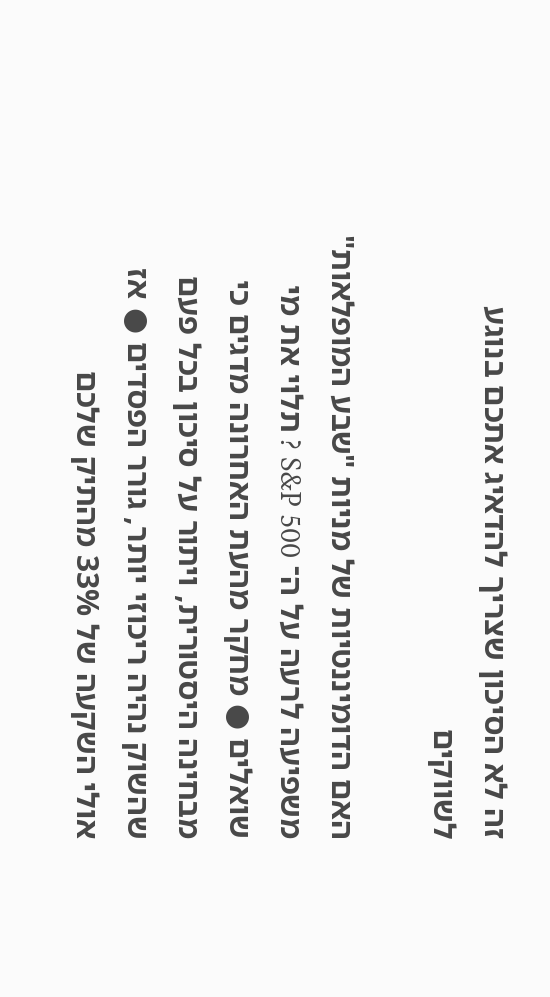זה לא הסיכון שצריך להדאיג אתכם בנוגע לשווקים

האם הדומיננטיות של מניות "שבע המופלאות" משפיעה לרעה על ה־ S&P 500 ? תלוי את מי שואלים ● מחקר מהעת האחרונה מדגים כי מבחינה היסטורית, ויתור על סיכון בכל פעם שהשוק נהיה ריכוזי יותר, גורר הפסדים ● אז אולי השקעה של 33% מהתיק שלכם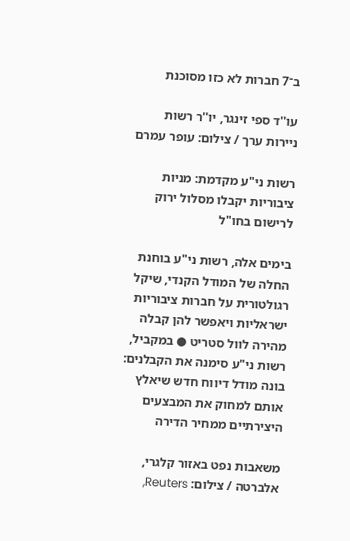ב־7 חברות לא כזו מסוכנת

עו''ד ספי זינגר, יו''ר רשות ניירות ערך / צילום: עופר עמרם

רשות ני"ע מקדמת: מניות ציבוריות יקבלו מסלול ירוק לרישום בחו"ל

בימים אלה, רשות ני"ע בוחנת החלה של המודל הקנדי, שיקל רגולטורית על חברות ציבוריות ישראליות ויאפשר להן קבלה מהירה לוול סטריט ● במקביל, רשות ני"ע סימנה את הקבלנים: בונה מודל דיווח חדש שיאלץ אותם למחוק את המבצעים היצירתיים ממחיר הדירה

משאבות נפט באזור קלגרי, אלברטה / צילום: Reuters,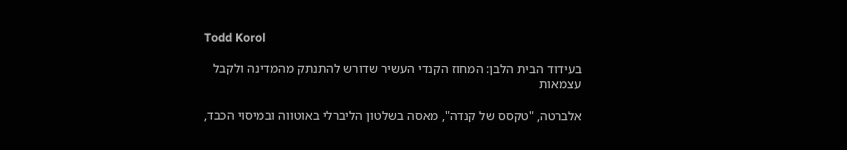Todd Korol

בעידוד הבית הלבן: המחוז הקנדי העשיר שדורש להתנתק מהמדינה ולקבל עצמאות

אלברטה, "טקסס של קנדה", מאסה בשלטון הליברלי באוטווה ובמיסוי הכבד,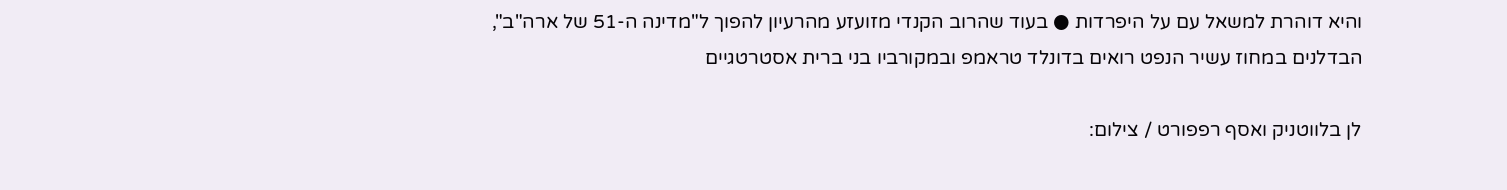והיא דוהרת למשאל עם על היפרדות ● בעוד שהרוב הקנדי מזועזע מהרעיון להפוך ל"מדינה ה-51 של ארה"ב", הבדלנים במחוז עשיר הנפט רואים בדונלד טראמפ ובמקורביו בני ברית אסטרטגיים

לן בלווטניק ואסף רפפורט / צילום: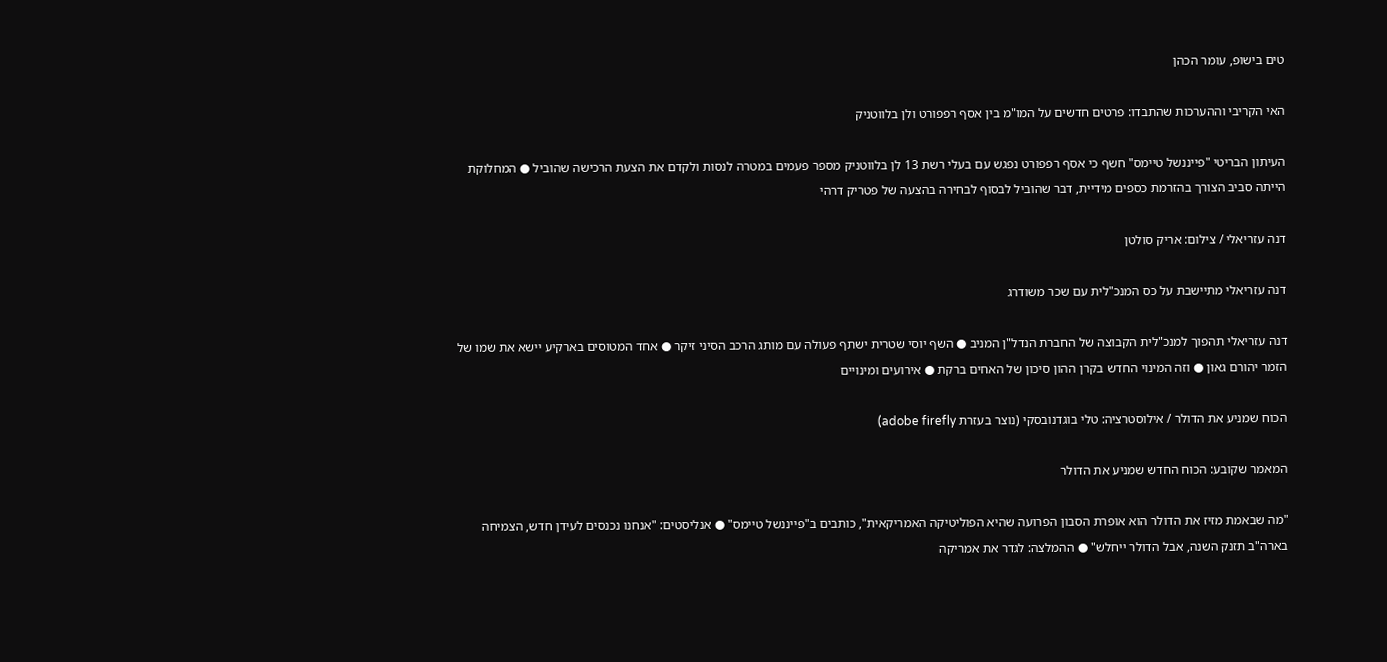טים בישופ, עומר הכהן

האי הקריבי וההערכות שהתבדו: פרטים חדשים על המו"מ בין אסף רפפורט ולן בלווטניק

העיתון הבריטי "פייננשל טיימס" חשף כי אסף רפפורט נפגש עם בעלי רשת 13 לן בלווטניק מספר פעמים במטרה לנסות ולקדם את הצעת הרכישה שהוביל ● המחלוקת הייתה סביב הצורך בהזרמת כספים מידיית, דבר שהוביל לבסוף לבחירה בהצעה של פטריק דרהי

דנה עזריאלי / צילום: אריק סולטן

דנה עזריאלי מתיישבת על כס המנכ"לית עם שכר משודרג

דנה עזריאלי תהפוך למנכ"לית הקבוצה של החברת הנדל"ן המניב ● השף יוסי שטרית ישתף פעולה עם מותג הרכב הסיני זיקר ● אחד המטוסים בארקיע יישא את שמו של הזמר יהורם גאון ● וזה המינוי החדש בקרן ההון סיכון של האחים ברקת ● אירועים ומינויים

הכוח שמניע את הדולר / אילוסטרציה: טלי בוגדנובסקי (נוצר בעזרת adobe firefly)

המאמר שקובע: הכוח החדש שמניע את הדולר

"מה שבאמת מזיז את הדולר הוא אופרת הסבון הפרועה שהיא הפוליטיקה האמריקאית", כותבים ב"פייננשל טיימס" ● אנליסטים: "אנחנו נכנסים לעידן חדש, הצמיחה בארה"ב תזנק השנה, אבל הדולר ייחלש" ● ההמלצה: לגדר את אמריקה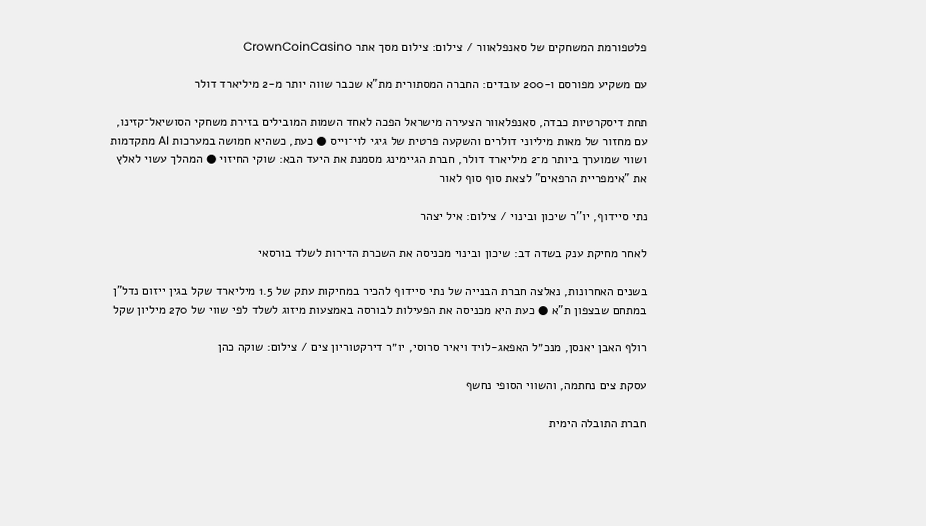פלטפורמת המשחקים של סאנפלאוור / צילום: צילום מסך אתר CrownCoinCasino

עם משקיע מפורסם ו-200 עובדים: החברה המסתורית מת"א שכבר שווה יותר מ-2 מיליארד דולר

תחת דיסקרטיות כבדה, סאנפלאוור הצעירה מישראל הפכה לאחד השמות המובילים בזירת משחקי הסושיאל־קזינו, עם מחזור של מאות מיליוני דולרים והשקעה פרטית של גיגי לוי־וייס ● כעת, כשהיא חמושה במערכות AI מתקדמות ושווי שמוערך ביותר מ־2 מיליארד דולר, חברת הגיימינג מסמנת את היעד הבא: שוקי החיזוי ● המהלך עשוי לאלץ את "אימפריית הרפאים" לצאת סוף סוף לאור

נתי סיידוף, יו''ר שיכון ובינוי / צילום: איל יצהר

לאחר מחיקת ענק בשדה דב: שיכון ובינוי מכניסה את השכרת הדירות לשלד בורסאי

בשנים האחרונות, נאלצה חברת הבנייה של נתי סיידוף להכיר במחיקות עתק של 1.5 מיליארד שקל בגין ייזום נדל"ן במתחם שבצפון ת"א ● כעת היא מכניסה את הפעילות לבורסה באמצעות מיזוג לשלד לפי שווי של 270 מיליון שקל

רולף האבן יאנסן, מנכ״ל האפאג-לויד ויאיר סרוסי, יו״ר דירקטוריון צים / צילום: שוקה כהן

עסקת צים נחתמה, והשווי הסופי נחשף

חברת התובלה הימית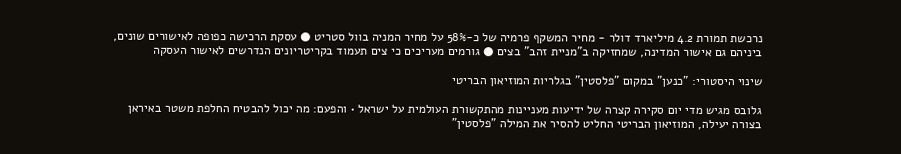נרכשת תמורת 4.2 מיליארד דולר - מחיר המשקף פרמיה של כ-58% על מחיר המניה בוול סטריט ● עסקת הרכישה כפופה לאישורים שונים, ביניהם גם אישור המדינה, שמחזיקה ב"מניית זהב" בצים ● גורמים מעריכים כי צים תעמוד בקריטריונים הנדרשים לאישור העסקה

שינוי היסטורי: "כנען" במקום "פלסטין" בגלריות המוזיאון הבריטי

גלובס מגיש מדי יום סקירה קצרה של ידיעות מעניינות מהתקשורת העולמית על ישראל • והפעם: מה יכול להבטיח החלפת משטר באיראן בצורה יעילה, המוזיאון הבריטי החליט להסיר את המילה "פלסטין"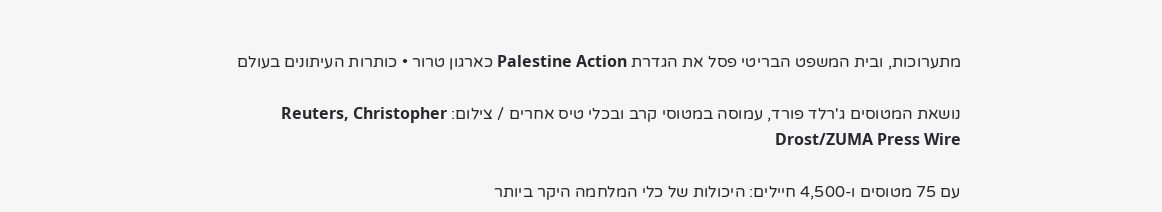מתערוכות, ובית המשפט הבריטי פסל את הגדרת Palestine Action כארגון טרור • כותרות העיתונים בעולם

נושאת המטוסים ג'רלד פורד, עמוסה במטוסי קרב ובכלי טיס אחרים / צילום: Reuters, Christopher Drost/ZUMA Press Wire

עם 75 מטוסים ו-4,500 חיילים: היכולות של כלי המלחמה היקר ביותר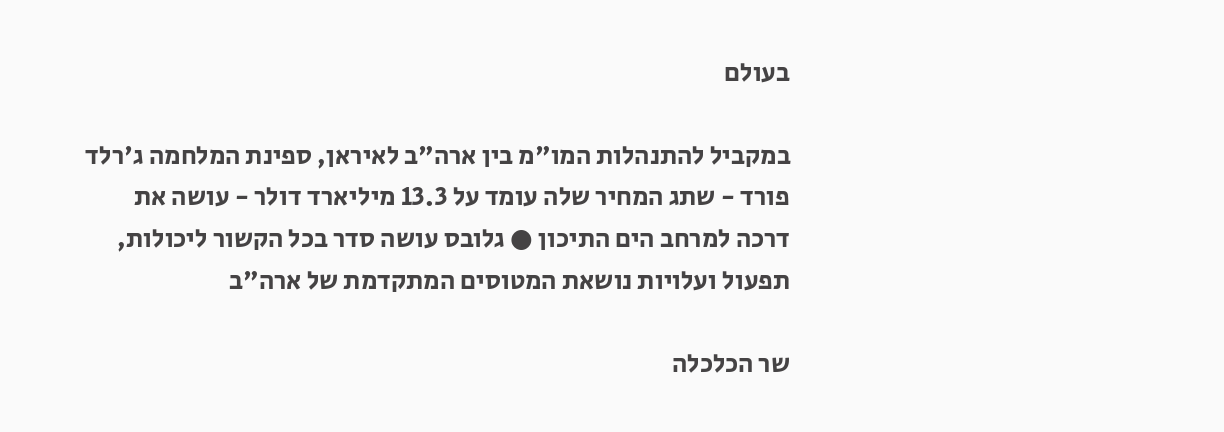בעולם

במקביל להתנהלות המו"מ בין ארה"ב לאיראן, ספינת המלחמה ג'רלד פורד - שתג המחיר שלה עומד על 13.3 מיליארד דולר - עושה את דרכה למרחב הים התיכון ● גלובס עושה סדר בכל הקשור ליכולות, תפעול ועלויות נושאת המטוסים המתקדמת של ארה"ב

שר הכלכלה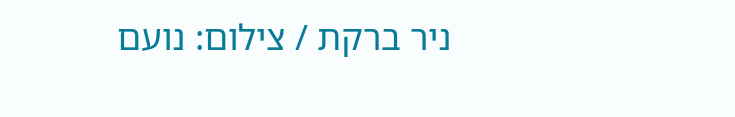ניר ברקת / צילום: נועם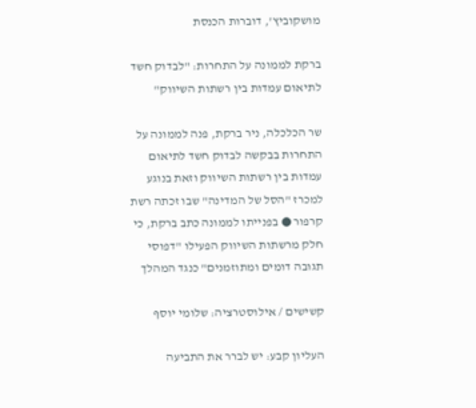מושקוביץ', דוברות הכנסת

ברקת לממונה על התחרות: "לבדוק חשד לתיאום עמדות בין רשתות השיווק"

שר הכלכלה, ניר ברקת, פנה לממונה על התחרות בבקשה לבדוק חשד לתיאום עמדות בין רשתות השיווק וזאת בנוגע למכרז "הסל של המדינה" שבו זכתה רשת קרפור ● בפנייתו לממונה כתב ברקת, כי חלק מרשתות השיווק הפעילו "דפוסי תגובה דומים ומתוזמנים" כנגד המהלך

קשישים / אילוסטרציה: שלומי יוסף

העליון קבע: יש לברר את התביעה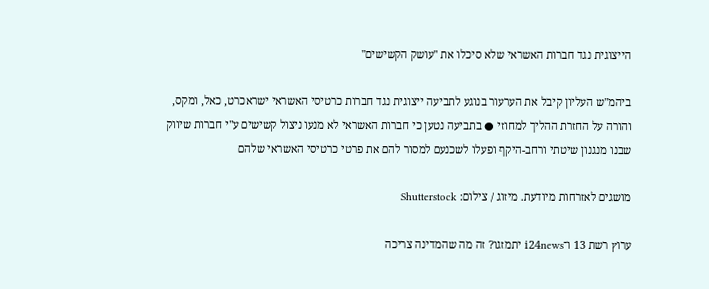הייצוגית נגד חברות האשראי שלא סיכלו את "עושק הקשישים"

ביהמ"ש העליון קיבל את הערעור בנוגע לתביעה ייצוגית נגד חברות כרטיסי האשראי ישראכרט, כאל, ומקס, והורה על החזרת ההליך למחוזי ● בתביעה נטען כי חברות האשראי לא מנעו ניצול קשישים ע"י חברות שיווק שבנו מנגנון שיטתי ורחב-היקף ופעלו לשכנעם למסור להם את פרטי כרטיסי האשראי שלהם

מושגים לאזרחות מיודעת. מיזוג / צילום: Shutterstock

ערוץ רשת 13 ו־i24news יתמזגו? זה מה שהמדינה צריכה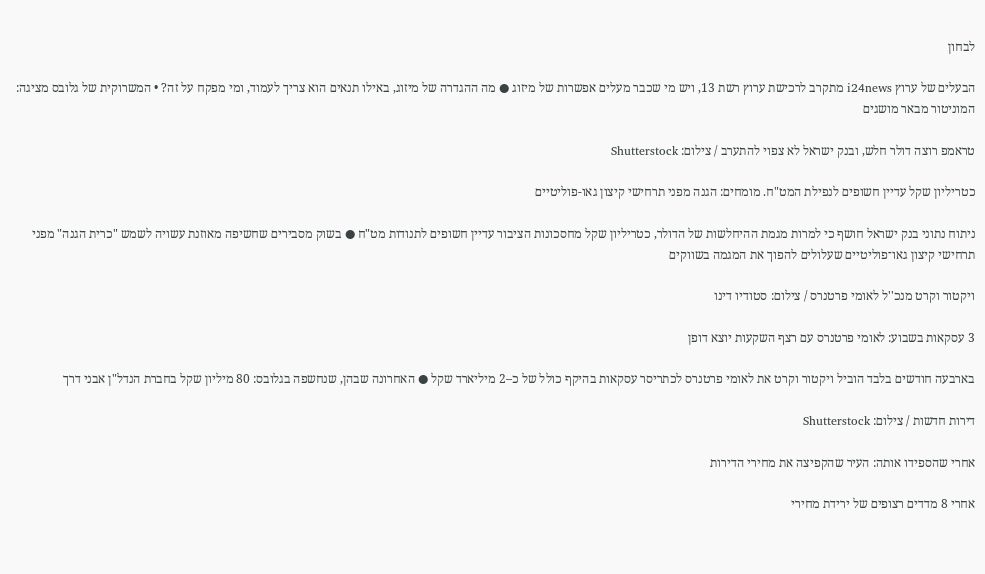לבחון

הבעלים של ערוץ i24news מתקרב לרכישת ערוץ רשת 13, ויש מי שכבר מעלים אפשרות של מיזוג ● מה ההגדרה של מיזוג, באילו תנאים הוא צריך לעמוד, ומי מפקח על זה? • המשרוקית של גלובס מציגה: המוניטור מבאר מושגים

טראמפ רוצה דולר חלש, ובנק ישראל לא צפוי להתערב / צילום: Shutterstock

כטריליון שקל עדיין חשופים לנפילת המט"ח. מומחים: הגנה מפני תרחישי קיצון גאו-פוליטיים

ניתוח נתוני בנק ישראל חושף כי למרות מגמת ההיחלשות של הדולר, כטריליון שקל מחסכונות הציבור עדיין חשופים לתנודות מט"ח ● בשוק מסבירים שחשיפה מאוזנת עשויה לשמש "כרית הגנה" מפני תרחישי קיצון גאו־פוליטיים שעלולים להפוך את המגמה בשווקים

ויקטור וקרט מנכ''ל לאומי פרטנרס / צילום: סטודיו דינו

3 עסקאות בשבוע: לאומי פרטנרס עם רצף השקעות יוצא דופן

בארבעה חודשים בלבד הוביל ויקטור וקרט את לאומי פרטנרס לכתריסר עסקאות בהיקף כולל של כ–2 מיליארד שקל ● האחרונה שבהן, שנחשפה בגלובס: 80 מיליון שקל בחברת הנדל"ן אבני דרך

דירות חדשות / צילום: Shutterstock

אחרי שהספידו אותה: העיר שהקפיצה את מחירי הדירות

אחרי 8 מדדים רצופים של ירידת מחירי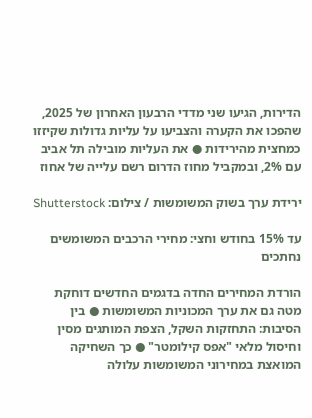הדירות, הגיעו שני מדדי הרבעון האחרון של 2025, שהפכו את הקערה והצביעו על עליות גדולות שקיזזו כמחצית מהירידות ● את העליות מובילה תל אביב עם 2%, ובמקביל מחוז הדרום רשם עלייה של אחוז

ירידת ערך בשוק המשומשות / צילום: Shutterstock

עד 15% בחודש וחצי: מחירי הרכבים המשומשים נחתכים

הורדת המחירים החדה בדגמים החדשים דוחקת מטה גם את ערך המכוניות המשומשות ● בין הסיבות: התחזקות השקל, הצפת המותגים מסין וחיסול מלאי "אפס קילומטר" ● כך השחיקה המואצת במחירוני המשומשות עלולה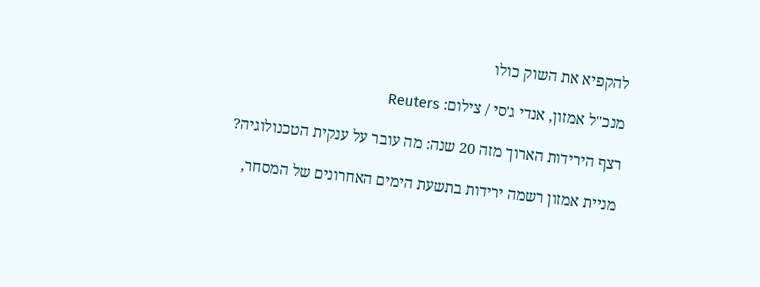להקפיא את השוק כולו

מנכ''ל אמזון, אנדי ג'סי / צילום: Reuters

רצף הירידות הארוך מזה 20 שנה: מה עובר על ענקית הטכנולוגיה?

מניית אמזון רשמה ירידות בתשעת הימים האחרונים של המסחר,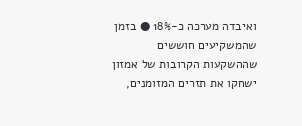ואיבדה מערכה כ-18% ● בזמן שהמשקיעים חוששים שההשקעות הקרובות של אמזון ישחקו את תזרים המזומנים,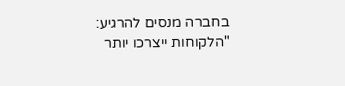בחברה מנסים להרגיע: "הלקוחות ייצרכו יותר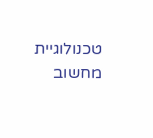טכנולוגיית מחשוב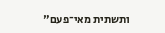ותשתית מאי־פעם"